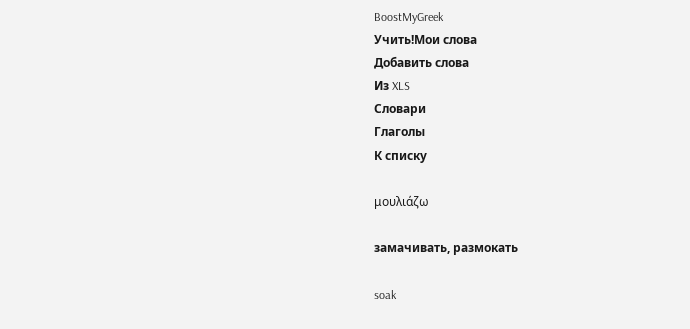BoostMyGreek
Учить!Мои слова
Добавить слова
Из XLS
Словари
Глаголы
К списку

μουλιάζω

замачивать, размокать

soak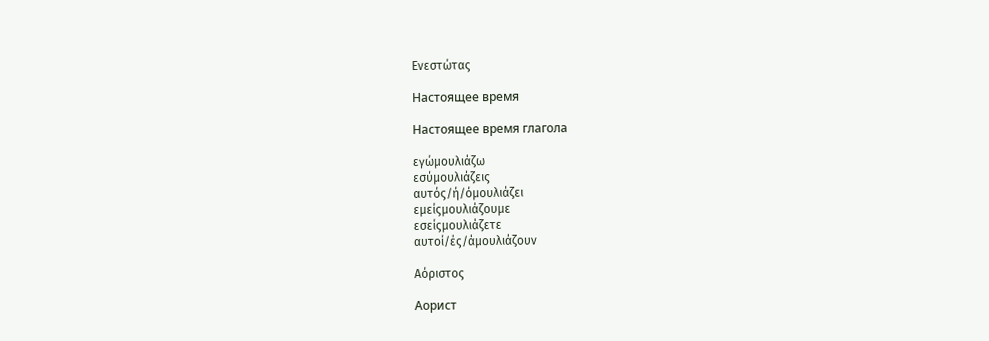Ενεστώτας

Настоящее время

Настоящее время глагола

εγώμουλιάζω
εσύμουλιάζεις
αυτός/ή/όμουλιάζει
εμείςμουλιάζουμε
εσείςμουλιάζετε
αυτοί/ές/άμουλιάζουν

Αόριστος

Аорист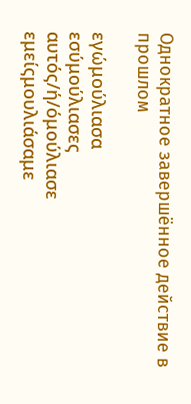Однократное завершённое действие в прошлом

εγώμούλιασα
εσύμούλιασες
αυτός/ή/όμούλιασε
εμείςμουλιάσαμε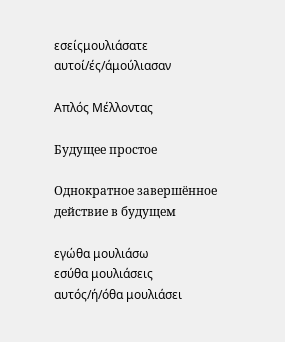εσείςμουλιάσατε
αυτοί/ές/άμούλιασαν

Απλός Μέλλοντας

Будущее простое

Однократное завершённое действие в будущем

εγώθα μουλιάσω
εσύθα μουλιάσεις
αυτός/ή/όθα μουλιάσει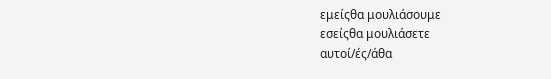εμείςθα μουλιάσουμε
εσείςθα μουλιάσετε
αυτοί/ές/άθα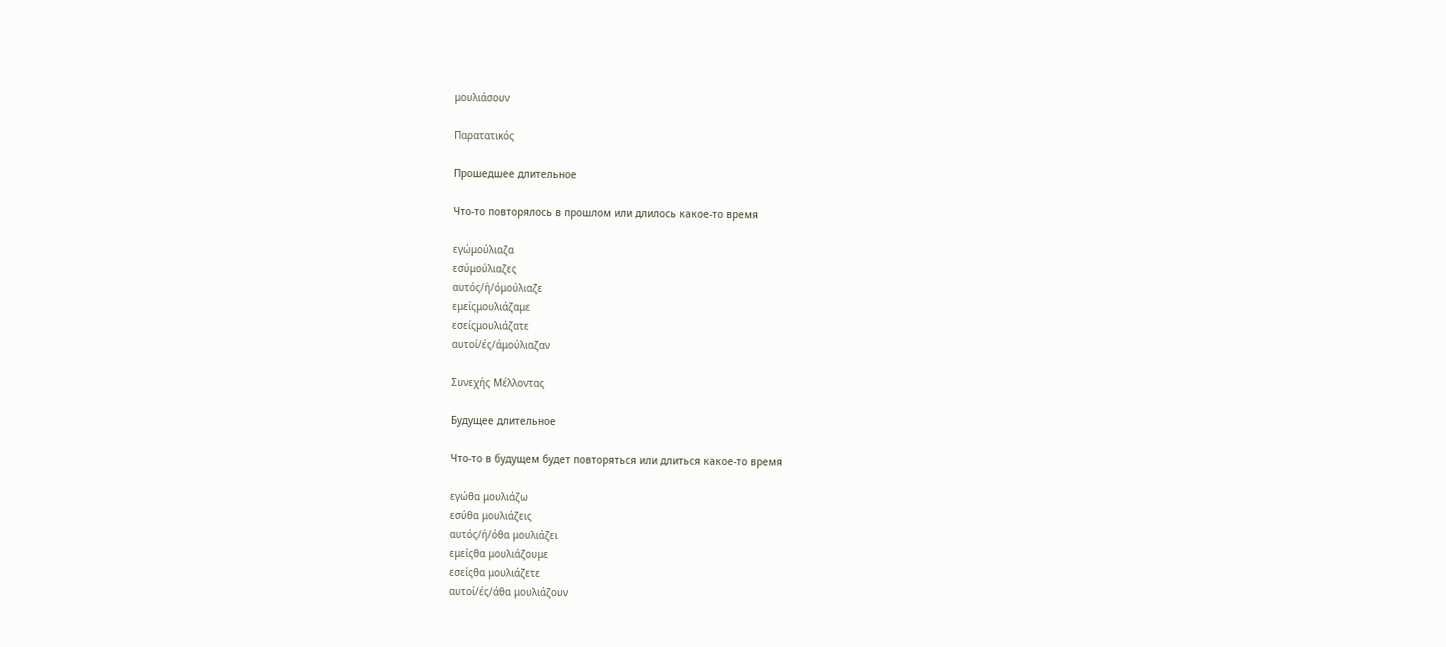μουλιάσουν

Παρατατικός

Прошедшее длительное

Что-то повторялось в прошлом или длилось какое-то время

εγώμούλιαζα
εσύμούλιαζες
αυτός/ή/όμούλιαζε
εμείςμουλιάζαμε
εσείςμουλιάζατε
αυτοί/ές/άμούλιαζαν

Συνεχής Μέλλοντας

Будущее длительное

Что-то в будущем будет повторяться или длиться какое-то время

εγώθα μουλιάζω
εσύθα μουλιάζεις
αυτός/ή/όθα μουλιάζει
εμείςθα μουλιάζουμε
εσείςθα μουλιάζετε
αυτοί/ές/άθα μουλιάζουν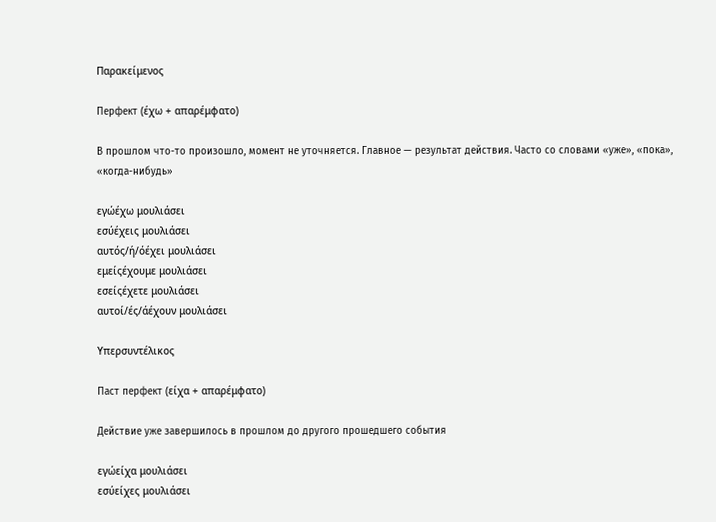Παρακείμενος

Перфект (έχω + απαρέμφατο)

В прошлом что-то произошло, момент не уточняется. Главное — результат действия. Часто со словами «уже», «пока», «когда-нибудь»

εγώέχω μουλιάσει
εσύέχεις μουλιάσει
αυτός/ή/όέχει μουλιάσει
εμείςέχουμε μουλιάσει
εσείςέχετε μουλιάσει
αυτοί/ές/άέχουν μουλιάσει

Υπερσυντέλικος

Паст перфект (είχα + απαρέμφατο)

Действие уже завершилось в прошлом до другого прошедшего события

εγώείχα μουλιάσει
εσύείχες μουλιάσει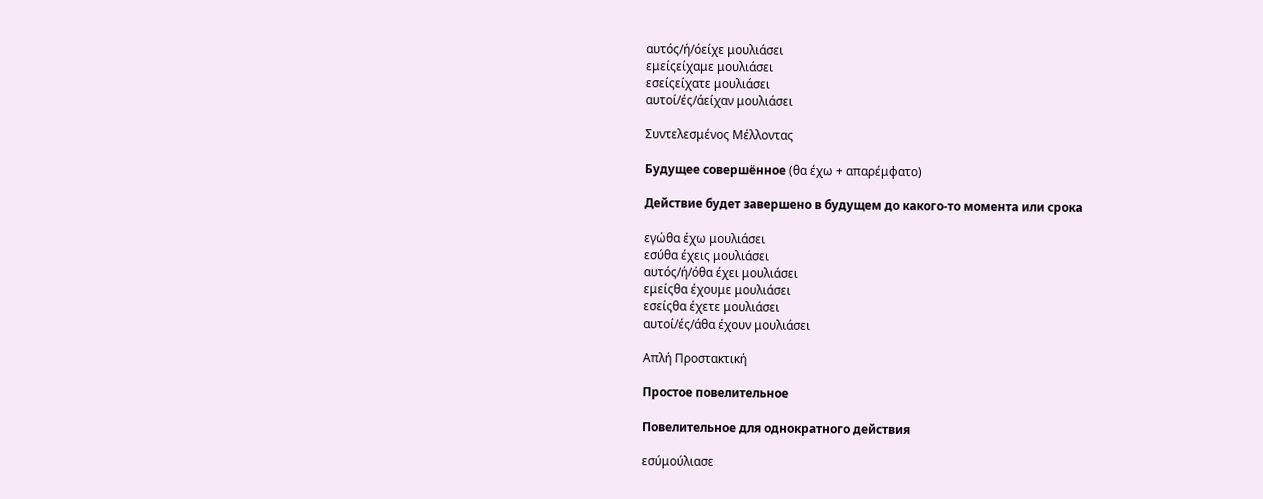αυτός/ή/όείχε μουλιάσει
εμείςείχαμε μουλιάσει
εσείςείχατε μουλιάσει
αυτοί/ές/άείχαν μουλιάσει

Συντελεσμένος Μέλλοντας

Будущее совершённое (θα έχω + απαρέμφατο)

Действие будет завершено в будущем до какого-то момента или срока

εγώθα έχω μουλιάσει
εσύθα έχεις μουλιάσει
αυτός/ή/όθα έχει μουλιάσει
εμείςθα έχουμε μουλιάσει
εσείςθα έχετε μουλιάσει
αυτοί/ές/άθα έχουν μουλιάσει

Απλή Προστακτική

Простое повелительное

Повелительное для однократного действия

εσύμούλιασε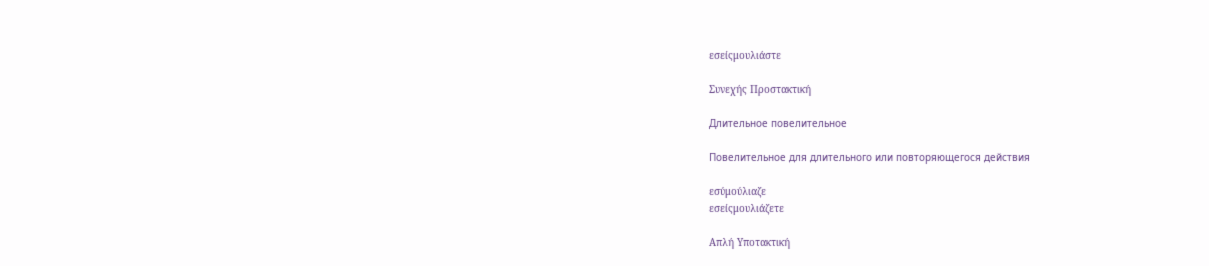εσείςμουλιάστε

Συνεχής Προστακτική

Длительное повелительное

Повелительное для длительного или повторяющегося действия

εσύμούλιαζε
εσείςμουλιάζετε

Απλή Υποτακτική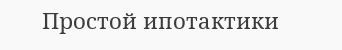Простой ипотактики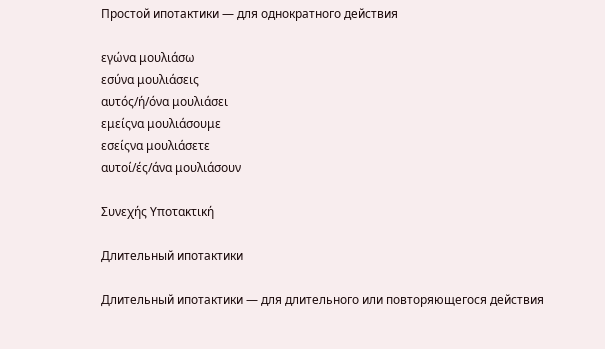Простой ипотактики — для однократного действия

εγώνα μουλιάσω
εσύνα μουλιάσεις
αυτός/ή/όνα μουλιάσει
εμείςνα μουλιάσουμε
εσείςνα μουλιάσετε
αυτοί/ές/άνα μουλιάσουν

Συνεχής Υποτακτική

Длительный ипотактики

Длительный ипотактики — для длительного или повторяющегося действия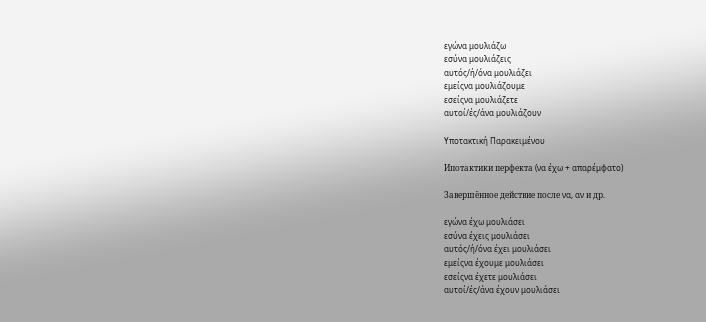εγώνα μουλιάζω
εσύνα μουλιάζεις
αυτός/ή/όνα μουλιάζει
εμείςνα μουλιάζουμε
εσείςνα μουλιάζετε
αυτοί/ές/άνα μουλιάζουν

Υποτακτική Παρακειμένου

Ипотактики перфекта (να έχω + απαρέμφατο)

Завершённое действие после να, αν и др.

εγώνα έχω μουλιάσει
εσύνα έχεις μουλιάσει
αυτός/ή/όνα έχει μουλιάσει
εμείςνα έχουμε μουλιάσει
εσείςνα έχετε μουλιάσει
αυτοί/ές/άνα έχουν μουλιάσει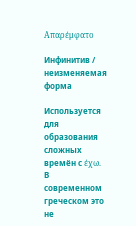Απαρέμφατο

Инфинитив / неизменяемая форма

Используется для образования сложных времён с έχω. В современном греческом это не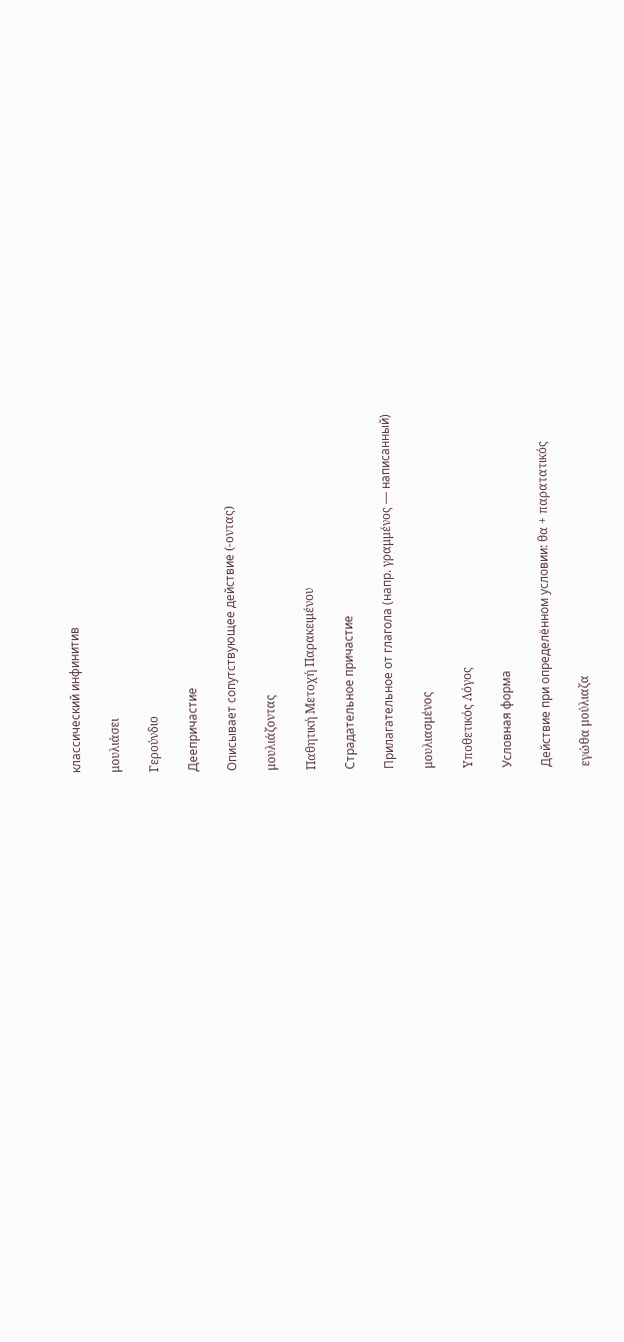классический инфинитив

μουλιάσει

Γερούνδιο

Деепричастие

Описывает сопутствующее действие (-οντας)

μουλιάζοντας

Παθητική Μετοχή Παρακειμένου

Страдательное причастие

Прилагательное от глагола (напр. γραμμένος — написанный)

μουλιασμένος

Υποθετικός Λόγος

Условная форма

Действие при определённом условии: θα + παρατατικός

εγώθα μούλιαζα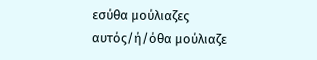εσύθα μούλιαζες
αυτός/ή/όθα μούλιαζε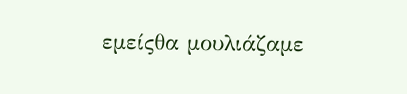εμείςθα μουλιάζαμε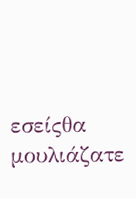εσείςθα μουλιάζατε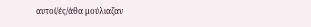αυτοί/ές/άθα μούλιαζαν